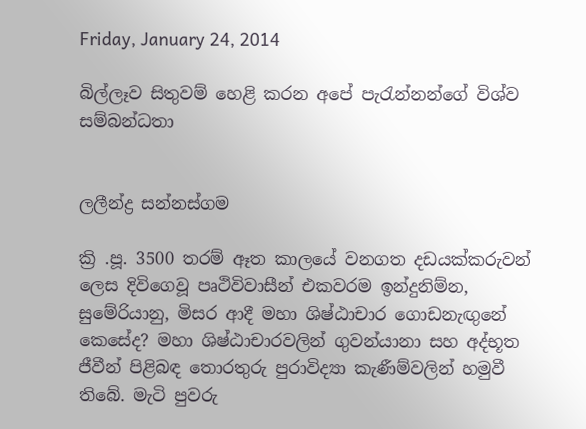Friday, January 24, 2014

බිල්ලෑව සිතුවම් හෙළි කරන අපේ පැරැන්නන්ගේ විශ්ව සම්බන්ධතා


ලලීන්ද්‍ර සන්නස්‌ගම

ක්‍රි .පූ. 3500 තරම් ඈත කාලයේ වනගත දඩයක්‌කරුවන් ලෙස දිවිගෙවූ පෘථිවිවාසීන් එකවරම ඉන්දුනිම්න, සුමේරියානු, මිසර ආදී මහා ශිෂ්ඨාචාර ගොඩනැඟුනේ කෙසේද? මහා ශිෂ්ඨාචාරවලින් ගුවන්යානා සහ අද්භූත ජීවීන් පිළිබඳ තොරතුරු පුරාවිද්‍යා කැණීම්වලින් හමුවී තිබේ. මැටි පුවරු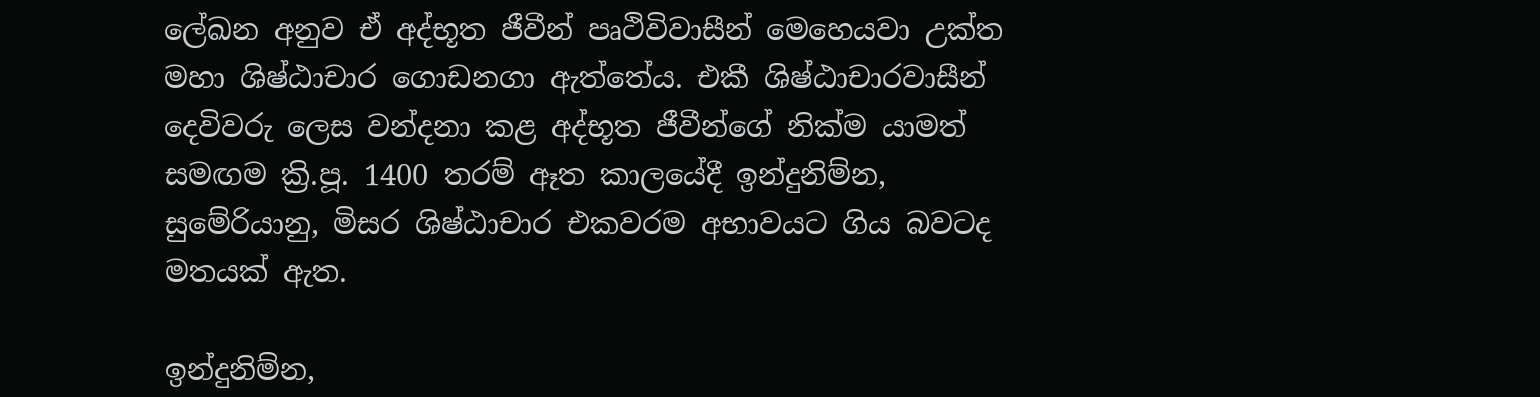ලේඛන අනුව ඒ අද්භූත ජීවීන් පෘථිවිවාසීන් මෙහෙයවා උක්‌ත මහා ශිෂ්ඨාචාර ගොඩනගා ඇත්තේය. එකී ශිෂ්ඨාචාරවාසීන් දෙවිවරු ලෙස වන්දනා කළ අද්භූත ජීවීන්ගේ නික්‌ම යාමත් සමඟම ක්‍රි.පූ. 1400 තරම් ඈත කාලයේදී ඉන්දුනිම්න, සුමේරියානු, මිසර ශිෂ්ඨාචාර එකවරම අභාවයට ගිය බවටද මතයක්‌ ඇත.

ඉන්දුනිම්න,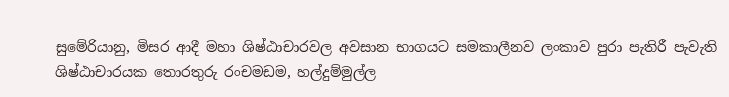සුමේරියානු, මිසර ආදී මහා ශිෂ්ඨාචාරවල අවසාන භාගයට සමකාලීනව ලංකාව පුරා පැතිරී පැවැති ශිෂ්ඨාචාරයක තොරතුරු රංචමඩම, හල්දුම්මුල්ල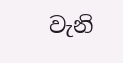වැනි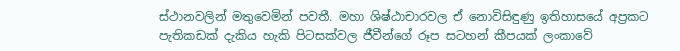ස්‌ථානවලින් මතුවෙමින් පවතී. මහා ශිෂ්ඨාචාරවල ඒ නොවිසිඳුණු ඉතිහාසයේ අප්‍රකට පැතිකඩක්‌ දැකිය හැකි පිටසක්‌වල ජීවීන්ගේ රූප සටහන් කීපයක්‌ ලංකාවේ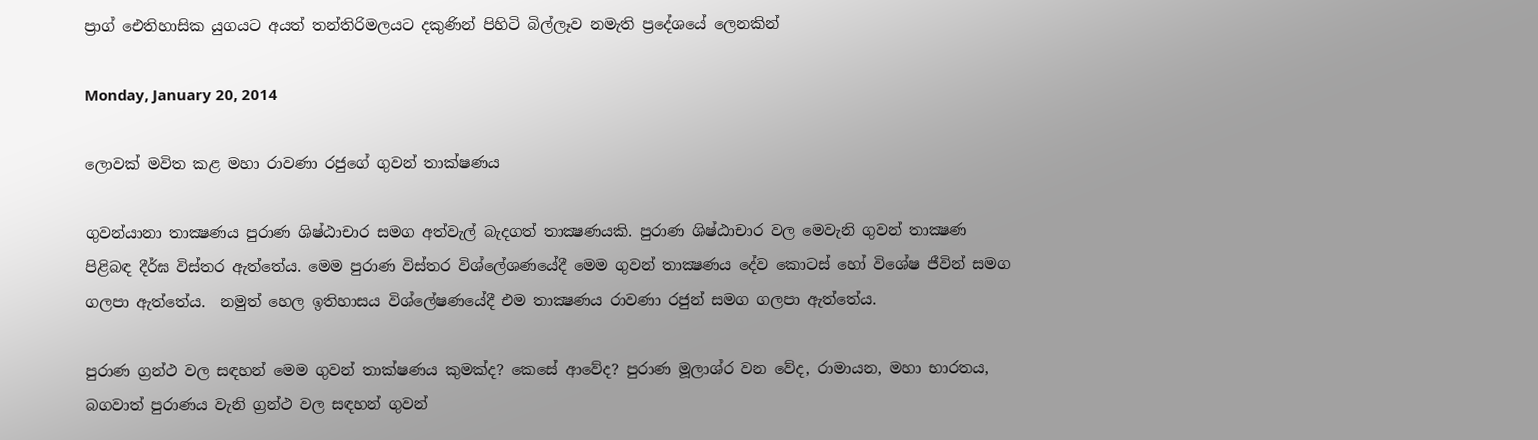ප්‍රාග් ඓතිහාසික යුගයට අයත් තන්තිරිමලයට දකුණින් පිහිටි බිල්ලෑව නමැති ප්‍රදේශයේ ලෙනකින්

Monday, January 20, 2014

ලොවක් මවිත කළ මහා රාවණා රජුගේ ගුවන් තාක්ෂණය

ගුවන්යානා තාක්‍ෂණය පුරාණ ශිෂ්ඨාචාර සමග අත්වැල් බැදගත් තාක්‍ෂණයකි. පුරාණ ශිෂ්ඨාචාර වල මෙවැනි ගුවන් තාක්‍ෂණ පිළිබඳ දීර්ඝ විස්තර ඇත්තේය. මෙම පුරාණ විස්තර විශ්ලේශණයේදී මෙම ගුවන් තාක්‍ෂණය දේව කොටස් හෝ විශේෂ ජීවින් සමග ගලපා ඇත්තේය.  නමුත් හෙල ඉතිහාසය විශ්ලේෂණයේදී එම තාක්‍ෂණය රාවණා රජුන් සමග ගලපා ඇත්තේය.

පුරාණ ග්‍රන්ථ වල සඳහන් මෙම ගුවන් තාක්ෂණය කුමක්ද? කෙසේ ආවේද? පුරාණ මූලාශ්ර වන වේද, රාමායන, මහා භාරතය, බගවාත් පුරාණය වැනි ග්‍රන්ථ වල සඳහන් ගුවන්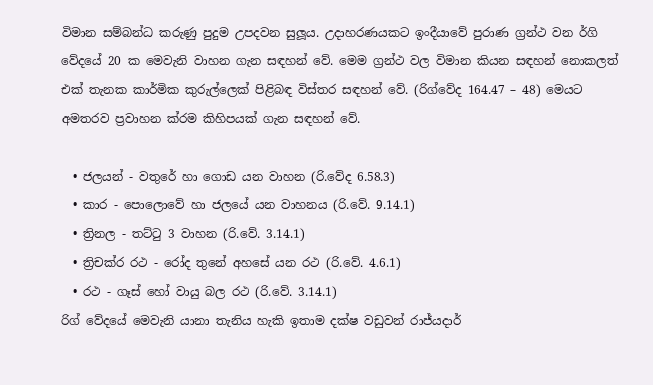විමාන සම්බන්ධ කරුණු පුදුම උපදවන සුලූය. උදාහරණයකට ඉංදීයාවේ පුරාණ ග්‍රන්ථ වන ර්ගි වේදයේ 20 ක මෙවැනි වාහන ගැන සඳහන් වේ. මෙම ග්‍රන්ථ වල විමාන කියන සඳහන් නොකලත් එක් තැනක කාර්මික කුරුල්ලෙක් පිළිබඳ විස්තර සඳහන් වේ. (රිග්වේද 164.47 – 48) මෙයට අමතරව ප්‍රවාහන ක්රම කිහිපයක් ගැන සඳහන් වේ.

  • ජලයන් - වතුරේ හා ගොඩ යන වාහන (රි.වේද 6.58.3)
  • කාර - පොලොවේ හා ජලයේ යන වාහනය (රි.වේ. 9.14.1)
  • ත්‍රිනල - තට්ටු 3 වාහන (රි.වේ. 3.14.1)
  • ත්‍රිචක්ර රථ - රෝද තුනේ අහසේ යන රථ (රි.වේ. 4.6.1)
  • රථ - ගෑස් හෝ වායු බල රථ (රි.වේ. 3.14.1)
රිග් වේදයේ මෙවැනි යානා තැනිය හැකි ඉතාම දක්ෂ වඩුවන් රාජ්යදාර්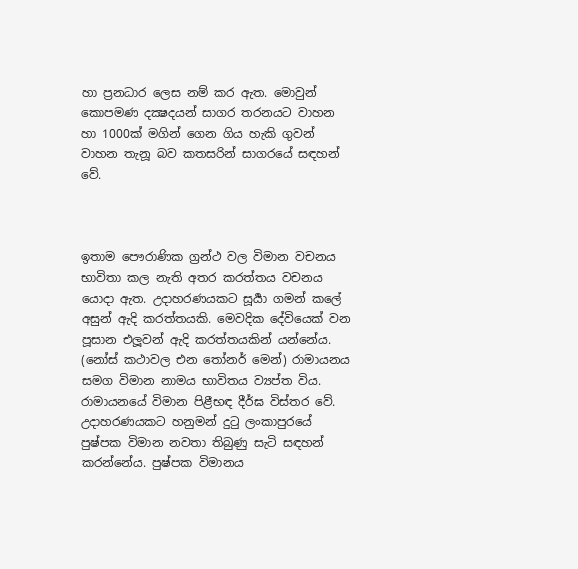හා ප්‍රනධාර ලෙස නම් කර ඇත. මොවුන් කොපමණ දක්‍ෂදයන් සාගර තරනයට වාහන හා 1000ක් මගින් ගෙන ගිය හැකි ගුවන් වාහන තැනූ බව කතසරින් සාගරයේ සඳහන් වේ.



ඉතාම පෞරාණික ග්‍රන්ථ වල විමාන වචනය භාවිතා කල නැති අතර කරත්තය වචනය යොදා ඇත. උදාහරණයකට සූර්‍යා ගමන් කලේ අසුන් ඇදි කරත්තයකි. මෙවදික දේවියෙක් වන පූසාන එලූවන් ඇදි කරත්තයකින් යන්නේය. (නෝස් කථාවල එන තෝනර් මෙන්) රාමායනය සමග විමාන නාමය භාවිතය ව්‍යප්ත විය. රාමායනයේ විමාන පිළීභඳ දීර්ඝ විස්තර වේ. උදාහරණයකට හනුමන් දුටු ලංකාපුරයේ පුෂ්පක විමාන නවතා තිබුණු සැටි සඳහන් කරන්නේය. පුෂ්පක විමානය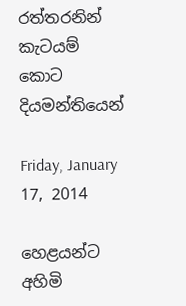රත්තරනින් කැටයම් කොට දියමන්තියෙන්

Friday, January 17, 2014

හෙළයන්ට අහිමි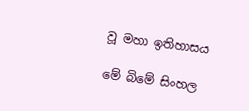වූ මහා ඉතිහාසය

මේ බිමේ සිංහල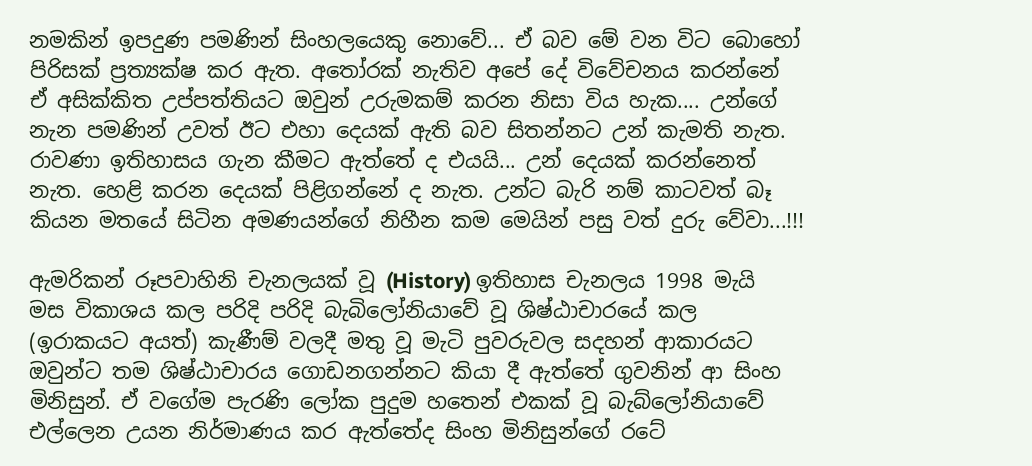නමකින් ඉපදුණ පමණින් සිංහලයෙකු නොවේ... ඒ බව මේ වන විට බොහෝ පිරිසක් ප්‍රත්‍යක්ෂ කර ඇත. අතෝරක් නැතිව අපේ දේ විවේචනය කරන්නේ ඒ අසික්කිත උප්පත්තියට ඔවුන් උරුමකම් කරන නිසා විය හැක.... උන්ගේ නැන පමණින් උවත් ඊට එහා දෙයක් ඇති බව සිතන්නට උන් කැමති නැත. රාවණා ඉතිහාසය ගැන කීමට ඇත්තේ ද එයයි... උන් දෙයක් කරන්නෙත් නැත. හෙළි කරන දෙයක් පිළිගන්නේ ද නැත. උන්ට බැරි නම් කාටවත් බෑ කියන මතයේ සිටින අමණයන්ගේ නිහීන කම මෙයින් පසු වත් දුරු වේවා...!!!

ඇමරිකන් රූපවාහිනි චැනලයක් වූ (History) ඉතිහාස චැනලය 1998 මැයි මස විකාශය කල පරිදි පරිදි බැබිලෝනියාවේ වූ ශිෂ්ඨාචාර‍යේ කල (ඉරාකයට අයත්) කැණීම් වලදී මතු වූ මැටි පුවරුවල සදහන් ආකාරයට ඔවුන්ට තම ශිෂ්ඨාචාරය ගොඩනගන්නට කියා දී ඇත්තේ ගුවනින් ආ සිංහ මිනිසුන්. ඒ වගේම පැරණි ලෝක පුදුම හතෙන් එකක් වූ බැබ්ලෝනියාවේ එල්ලෙන උයන නිර්මාණය කර ඇත්තේද සිංහ මිනිසුන්ගේ රටේ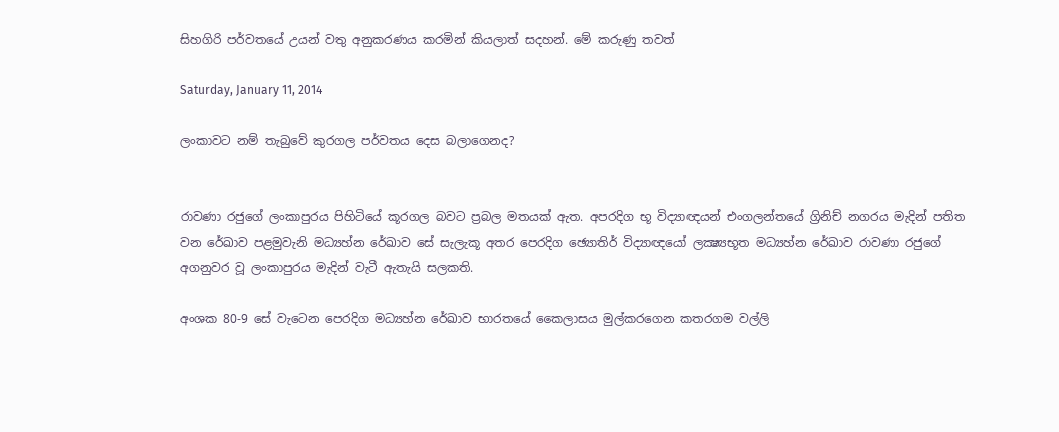සිහගිරි පර්වතයේ උයන් වතු අනුකරණය කරමින් කියලාත් සදහන්. මේ කරුණු තවත්

Saturday, January 11, 2014

ලංකාවට නම් තැබුවේ කුරගල පර්වතය දෙස බලා‍ගෙනද?


රාවණා රජුගේ ලංකාපුරය පිහිටියේ කූරගල බවට ප්‍රබල මතයක් ඇත. අපරදිග භූ විද්‍යාඥයන් එංගලන්තයේ ග්‍රිනිච් නගරය මැදින් පතිත වන රේඛාව පළමුවැනි මධ්‍යහ්න රේඛාව සේ සැලැකූ අතර පෙරදිග ඡ්‍යොතිර් විද්‍යාඥයෝ ලක්‍ෂ්‍යභූත මධ්‍යහ්න රේඛාව රාවණා රජුගේ අගනුවර වූ ලංකාපුරය මැදින් වැටී ඇතැයි සලකති.

අංශක 80-9 සේ වැටෙන පෙරදිග මධ්‍යහ්න රේඛාව භාරතයේ කෛලාසය මුල්කරගෙන කතරගම වල්ලි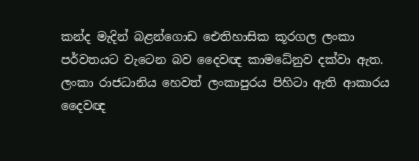කන්ද මැදින් බළන්ගොඩ ඓතිහාසික කූරගල ලංකා පර්වතයට වැටෙන බව දෛවඥ කාමධේනුව දක්වා ඇත. ලංකා රාජධානිය හෙවත් ලංකාපුරය පිහිටා ඇති ආකාරය දෛවඥ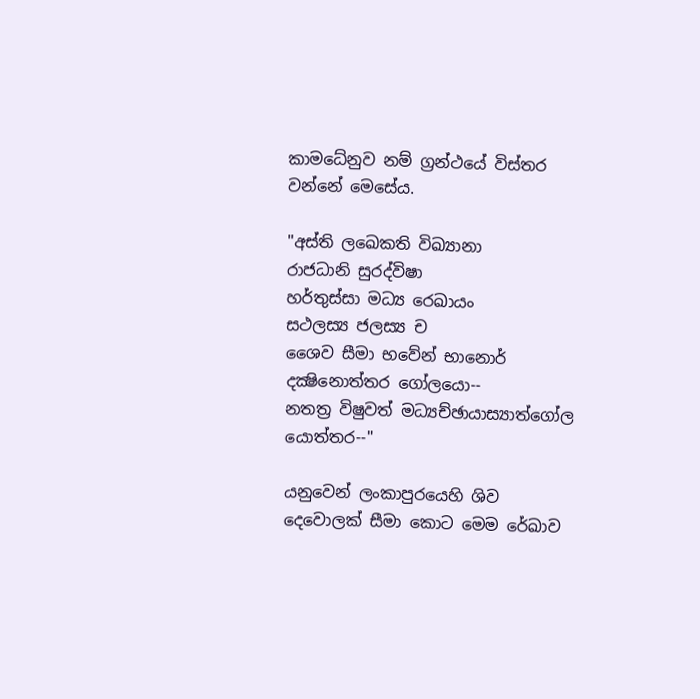කාමධේනුව නම් ග්‍රන්ථයේ විස්තර වන්නේ මෙසේය.

"අස්ති ලඛෙකති විඛ්‍යානා
රාජධානි සුරද්විෂා
හර්තුස්සා මධ්‍ය රෙඛායං
සථලස්‍ය ජලස්‍ය ච
ශෛව සීමා භවේන් භානොර්
දක්‍ෂිනොත්තර ගෝලයො--
නතත්‍ර විෂුවත් මධ්‍යච්ඡායාස්‍යාත්ගෝල
යොත්තර--"

යනුවෙන් ලංකාපුරයෙහි ශිව දෙවොලක් සීමා කොට මෙම රේඛාව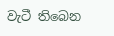වැටී තිබෙන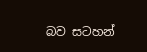බව සටහන්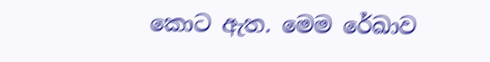කොට ඇත. මෙම රේඛාව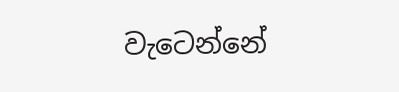වැටෙන්නේ